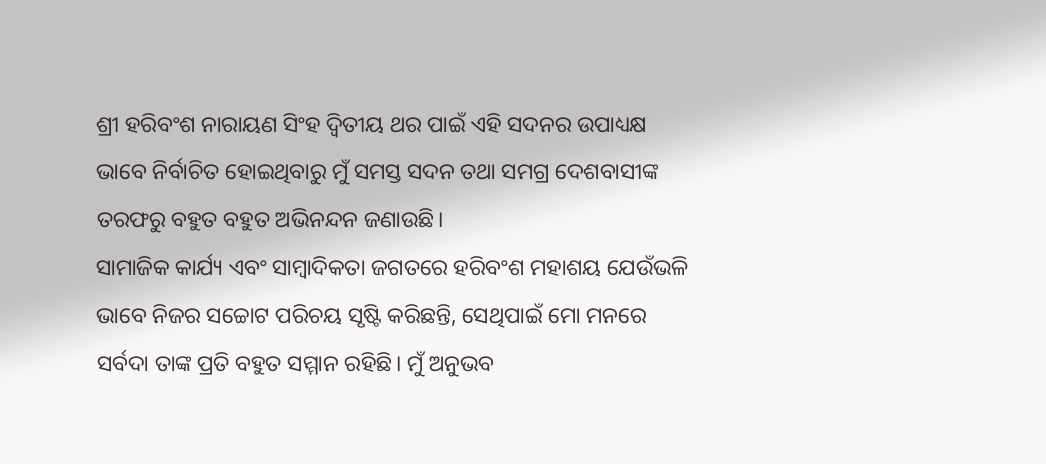ଶ୍ରୀ ହରିବଂଶ ନାରାୟଣ ସିଂହ ଦ୍ୱିତୀୟ ଥର ପାଇଁ ଏହି ସଦନର ଉପାଧ୍ୟକ୍ଷ ଭାବେ ନିର୍ବାଚିତ ହୋଇଥିବାରୁ ମୁଁ ସମସ୍ତ ସଦନ ତଥା ସମଗ୍ର ଦେଶବାସୀଙ୍କ ତରଫରୁ ବହୁତ ବହୁତ ଅଭିନନ୍ଦନ ଜଣାଉଛି।
ସାମାଜିକ କାର୍ଯ୍ୟ ଏବଂ ସାମ୍ବାଦିକତା ଜଗତରେ ହରିବଂଶ ମହାଶୟ ଯେଉଁଭଳି ଭାବେ ନିଜର ସଚ୍ଚୋଟ ପରିଚୟ ସୃଷ୍ଟି କରିଛନ୍ତି, ସେଥିପାଇଁ ମୋ ମନରେ ସର୍ବଦା ତାଙ୍କ ପ୍ରତି ବହୁତ ସମ୍ମାନ ରହିଛି। ମୁଁ ଅନୁଭବ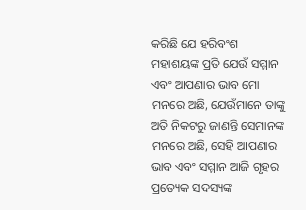କରିଛି ଯେ ହରିବଂଶ ମହାଶୟଙ୍କ ପ୍ରତି ଯେଉଁ ସମ୍ମାନ ଏବଂ ଆପଣାର ଭାବ ମୋ ମନରେ ଅଛି, ଯେଉଁମାନେ ତାଙ୍କୁ ଅତି ନିକଟରୁ ଜାଣନ୍ତି ସେମାନଙ୍କ ମନରେ ଅଛି, ସେହି ଆପଣାର ଭାବ ଏବଂ ସମ୍ମାନ ଆଜି ଗୃହର ପ୍ରତ୍ୟେକ ସଦସ୍ୟଙ୍କ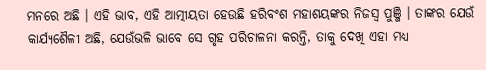ମନରେ ଅଛି । ଏହି ଭାବ, ଏହି ଆତ୍ମୀୟତା ହେଉଛି ହରିବଂଶ ମହାଶୟଙ୍କର ନିଜସ୍ୱ ପୁଞ୍ଜି । ତାଙ୍କର ଯେଉଁ କାର୍ଯ୍ୟଶୈଳୀ ଅଛି, ଯେଉଁଭଳି ଭାବେ ସେ ଗୃହ ପରିଚାଳନା କରନ୍ତି, ତାକୁ ଦେଖି ଏହା ମଧ୍ୟ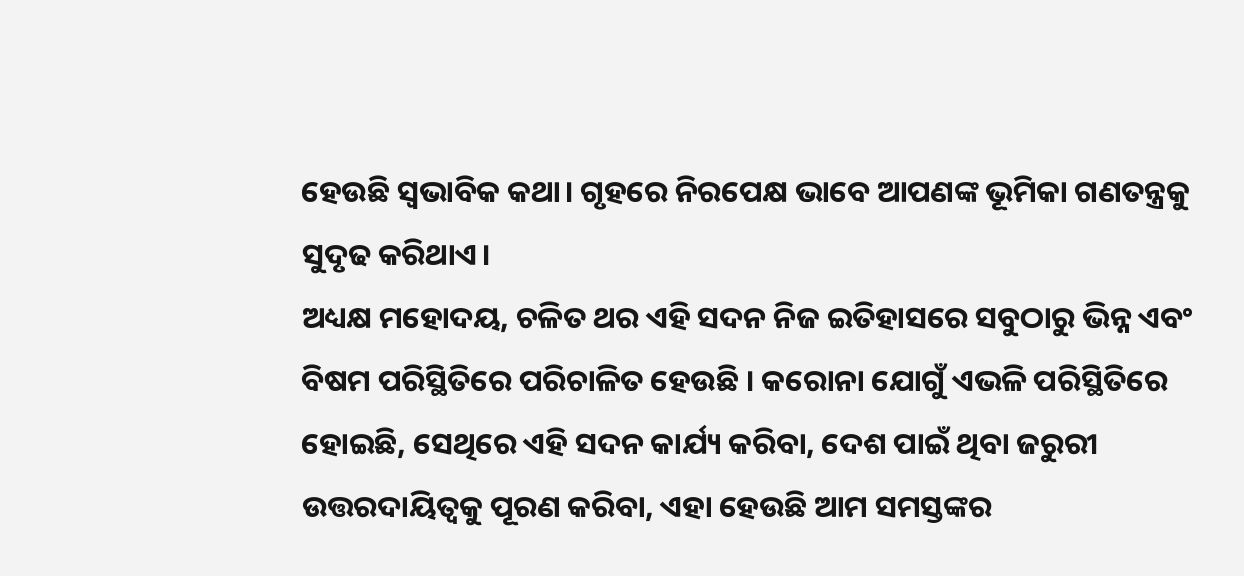ହେଉଛି ସ୍ଵଭାବିକ କଥା। ଗୃହରେ ନିରପେକ୍ଷ ଭାବେ ଆପଣଙ୍କ ଭୂମିକା ଗଣତନ୍ତ୍ରକୁ ସୁଦୃଢ କରିଥାଏ।
ଅଧ୍ୟକ୍ଷ ମହୋଦୟ, ଚଳିତ ଥର ଏହି ସଦନ ନିଜ ଇତିହାସରେ ସବୁଠାରୁ ଭିନ୍ନ ଏବଂ ବିଷମ ପରିସ୍ଥିତିରେ ପରିଚାଳିତ ହେଉଛି । କରୋନା ଯୋଗୁଁ ଏଭଳି ପରିସ୍ଥିତିରେ ହୋଇଛି, ସେଥିରେ ଏହି ସଦନ କାର୍ଯ୍ୟ କରିବା, ଦେଶ ପାଇଁ ଥିବା ଜରୁରୀ ଉତ୍ତରଦାୟିତ୍ଵକୁ ପୂରଣ କରିବା, ଏହା ହେଉଛି ଆମ ସମସ୍ତଙ୍କର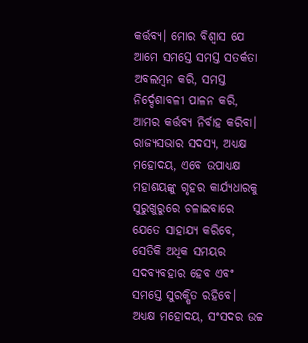କର୍ତ୍ତବ୍ୟ। ମୋର ବିଶ୍ଵାସ ଯେ ଆମେ ସମସ୍ତେ ସମସ୍ତ ସତର୍କତା ଅବଲମ୍ବନ କରି, ସମସ୍ତ ନିର୍ଦ୍ଦେଶାବଳୀ ପାଳନ କରି, ଆମର କର୍ତ୍ତବ୍ୟ ନିର୍ବାହ କରିବା।
ରାଜ୍ୟସଭାର ସଦସ୍ୟ, ଅଧ୍ୟକ୍ଷ ମହୋଦୟ, ଏବେ ଉପାଧ୍ୟକ୍ଷ ମହାଶୟଙ୍କୁ ଗୃହର କାର୍ଯ୍ୟଧାରକୁ ସୁରୁଖୁରୁରେ ଚଳାଇବାରେ ଯେତେ ସାହାଯ୍ୟ କରିବେ, ସେତିକି ଅଧିକ ସମୟର ସଦବ୍ୟବହାର ହେବ ଏବଂ ସମସ୍ତେ ସୁରକ୍ଷିତ ରହିବେ।
ଅଧ୍ୟକ୍ଷ ମହୋଦୟ, ସଂସଦର ଉଚ୍ଚ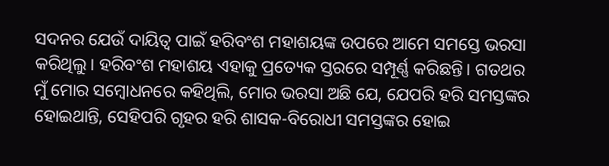ସଦନର ଯେଉଁ ଦାୟିତ୍ୱ ପାଇଁ ହରିବଂଶ ମହାଶୟଙ୍କ ଉପରେ ଆମେ ସମସ୍ତେ ଭରସା କରିଥିଲୁ। ହରିବଂଶ ମହାଶୟ ଏହାକୁ ପ୍ରତ୍ୟେକ ସ୍ତରରେ ସମ୍ପୂର୍ଣ୍ଣ କରିଛନ୍ତି। ଗତଥର ମୁଁ ମୋର ସମ୍ବୋଧନରେ କହିଥିଲି, ମୋର ଭରସା ଅଛି ଯେ, ଯେପରି ହରି ସମସ୍ତଙ୍କର ହୋଇଥାନ୍ତି, ସେହିପରି ଗୃହର ହରି ଶାସକ-ବିରୋଧୀ ସମସ୍ତଙ୍କର ହୋଇ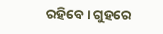ରହିବେ। ଗୁହରେ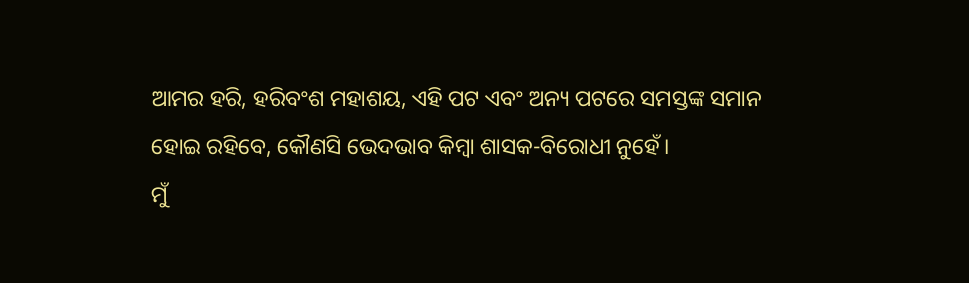ଆମର ହରି, ହରିବଂଶ ମହାଶୟ, ଏହି ପଟ ଏବଂ ଅନ୍ୟ ପଟରେ ସମସ୍ତଙ୍କ ସମାନ ହୋଇ ରହିବେ, କୌଣସି ଭେଦଭାବ କିମ୍ବା ଶାସକ-ବିରୋଧୀ ନୁହେଁ।
ମୁଁ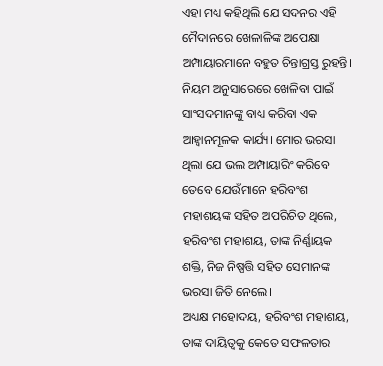ଏହା ମଧ୍ୟ କହିଥିଲି ଯେ ସଦନର ଏହି ମୈଦାନରେ ଖେଳାଳିଙ୍କ ଅପେକ୍ଷା ଅମ୍ପାୟାରମାନେ ବହୁତ ଚିନ୍ତାଗ୍ରସ୍ତ ରୁହନ୍ତି। ନିୟମ ଅନୁସାରେରେ ଖେଳିବା ପାଇଁ ସାଂସଦମାନଙ୍କୁ ବାଧ୍ୟ କରିବା ଏକ ଆହ୍ବାନମୂଳକ କାର୍ଯ୍ୟ। ମୋର ଭରସା ଥିଲା ଯେ ଭଲ ଅମ୍ପାୟାରିଂ କରିବେ ତେବେ ଯେଉଁମାନେ ହରିବଂଶ ମହାଶୟଙ୍କ ସହିତ ଅପରିଚିତ ଥିଲେ, ହରିବଂଶ ମହାଶୟ, ତାଙ୍କ ନିର୍ଣ୍ଣାୟକ ଶକ୍ତି, ନିଜ ନିଷ୍ପତ୍ତି ସହିତ ସେମାନଙ୍କ ଭରସା ଜିତି ନେଲେ।
ଅଧ୍ୟକ୍ଷ ମହୋଦୟ, ହରିବଂଶ ମହାଶୟ, ତାଙ୍କ ଦାୟିତ୍ଵକୁ କେତେ ସଫଳତାର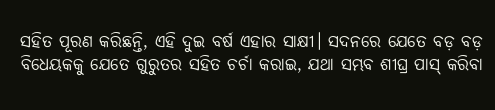ସହିତ ପୂରଣ କରିଛନ୍ତି, ଏହି ଦୁଇ ବର୍ଷ ଏହାର ସାକ୍ଷୀ। ସଦନରେ ଯେତେ ବଡ଼ ବଡ଼ ବିଧେୟକକୁ ଯେତେ ଗୁରୁତର ସହିତ ଚର୍ଚା କରାଇ, ଯଥା ସମ୍ଭବ ଶୀଘ୍ର ପାସ୍ କରିବା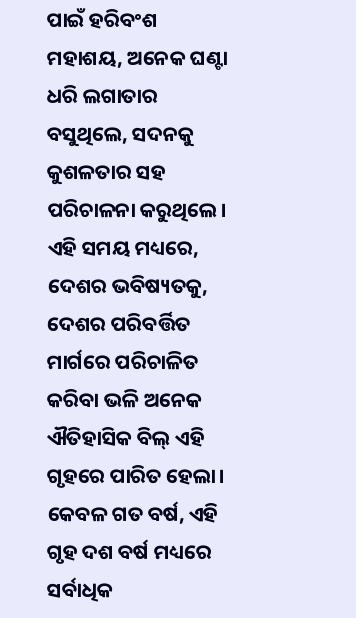ପାଇଁ ହରିବଂଶ ମହାଶୟ, ଅନେକ ଘଣ୍ଟା ଧରି ଲଗାତାର ବସୁଥିଲେ, ସଦନକୁ କୁଶଳତାର ସହ ପରିଚାଳନା କରୁଥିଲେ। ଏହି ସମୟ ମଧ୍ୟରେ, ଦେଶର ଭବିଷ୍ୟତକୁ, ଦେଶର ପରିବର୍ତ୍ତିତ ମାର୍ଗରେ ପରିଚାଳିତ କରିବା ଭଳି ଅନେକ ଐତିହାସିକ ବିଲ୍ ଏହି ଗୃହରେ ପାରିତ ହେଲା। କେବଳ ଗତ ବର୍ଷ, ଏହି ଗୃହ ଦଶ ବର୍ଷ ମଧ୍ୟରେ ସର୍ବାଧିକ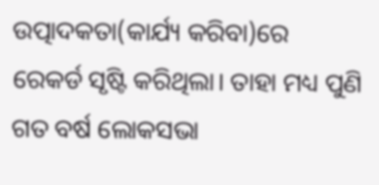ଉତ୍ପାଦକତା(କାର୍ଯ୍ୟ କରିବା)ରେ ରେକର୍ଡ ସୃଷ୍ଟି କରିଥିଲା। ତାହା ମଧ୍ୟ ପୁଣି ଗତ ବର୍ଷ ଲୋକସଭା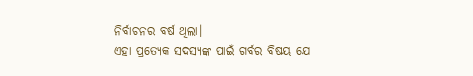ନିର୍ବାଚନର ବର୍ଷ ଥିଲା।
ଏହା ପ୍ରତ୍ୟେକ ସଦସ୍ୟଙ୍କ ପାଇଁ ଗର୍ବର ବିଷୟ ଯେ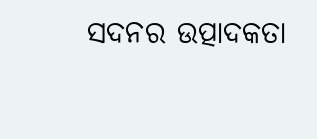ସଦନର ଉତ୍ପାଦକତା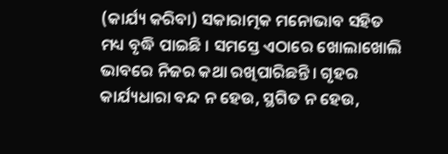(କାର୍ଯ୍ୟ କରିବା) ସକାରାତ୍ମକ ମନୋଭାବ ସହିତ ମଧ୍ୟ ବୃଦ୍ଧି ପାଇଛି । ସମସ୍ତେ ଏଠାରେ ଖୋଲାଖୋଲି ଭାବରେ ନିଜର କଥା ରଖିପାରିଛନ୍ତି। ଗୃହର କାର୍ଯ୍ୟଧାରା ବନ୍ଦ ନ ହେଉ, ସ୍ଥଗିତ ନ ହେଉ,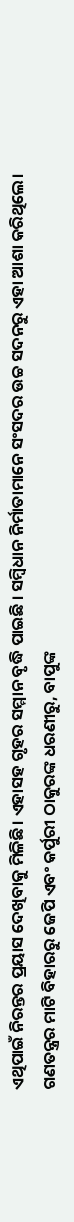ଏଥିପାଇଁ ନିରନ୍ତର ପ୍ରୟାସ ଦେଖିବାକୁ ମିଳିଛି। ଏହାସହ ଗୃହର ସମ୍ମାନ ବୃଦ୍ଧି ପାଇଛି । ସମ୍ବିଧାନ ନିର୍ମାତାମାନେ ସଂସଦର ଉଚ୍ଚ ସଦନରୁ ଏହା ଆଶା କରିଥିଲେ। ଗଣତନ୍ତ୍ରର ମାଟି ବିହାରରୁ ଜେପି ଏବଂ କର୍ପୁରୀ ଠାକୁରଙ୍କ ଧରଣୀରୁ, ବାପୁଙ୍କ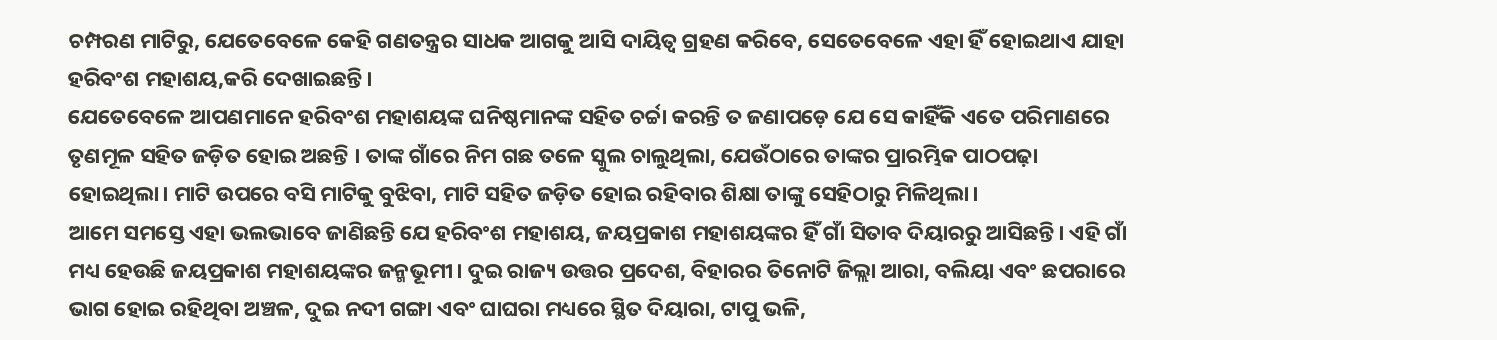ଚମ୍ପରଣ ମାଟିରୁ, ଯେତେବେଳେ କେହି ଗଣତନ୍ତ୍ରର ସାଧକ ଆଗକୁ ଆସି ଦାୟିତ୍ଵ ଗ୍ରହଣ କରିବେ, ସେତେବେଳେ ଏହା ହିଁ ହୋଇଥାଏ ଯାହା ହରିବଂଶ ମହାଶୟ,କରି ଦେଖାଇଛନ୍ତି।
ଯେତେବେଳେ ଆପଣମାନେ ହରିବଂଶ ମହାଶୟଙ୍କ ଘନିଷ୍ଠମାନଙ୍କ ସହିତ ଚର୍ଚ୍ଚା କରନ୍ତି ତ ଜଣାପଡ଼େ ଯେ ସେ କାହିଁକି ଏତେ ପରିମାଣରେ ତୃଣମୂଳ ସହିତ ଜଡ଼ିତ ହୋଇ ଅଛନ୍ତି । ତାଙ୍କ ଗାଁରେ ନିମ ଗଛ ତଳେ ସ୍କୁଲ ଚାଲୁଥିଲା, ଯେଉଁଠାରେ ତାଙ୍କର ପ୍ରାରମ୍ଭିକ ପାଠପଢ଼ା ହୋଇଥିଲା। ମାଟି ଉପରେ ବସି ମାଟିକୁ ବୁଝିବା, ମାଟି ସହିତ ଜଡ଼ିତ ହୋଇ ରହିବାର ଶିକ୍ଷା ତାଙ୍କୁ ସେହିଠାରୁ ମିଳିଥିଲା।
ଆମେ ସମସ୍ତେ ଏହା ଭଲଭାବେ ଜାଣିଛନ୍ତି ଯେ ହରିବଂଶ ମହାଶୟ, ଜୟପ୍ରକାଶ ମହାଶୟଙ୍କର ହିଁ ଗାଁ ସିତାବ ଦିୟାରରୁ ଆସିଛନ୍ତି। ଏହି ଗାଁ ମଧ୍ୟ ହେଉଛି ଜୟପ୍ରକାଶ ମହାଶୟଙ୍କର ଜନ୍ମଭୂମୀ। ଦୁଇ ରାଜ୍ୟ ଉତ୍ତର ପ୍ରଦେଶ, ବିହାରର ତିନୋଟି ଜିଲ୍ଲା ଆରା, ବଲିୟା ଏବଂ ଛପରାରେ ଭାଗ ହୋଇ ରହିଥିବା ଅଞ୍ଚଳ, ଦୁଇ ନଦୀ ଗଙ୍ଗା ଏବଂ ଘାଘରା ମଧ୍ୟରେ ସ୍ଥିତ ଦିୟାରା, ଟାପୁ ଭଳି,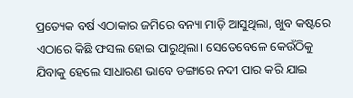ପ୍ରତ୍ୟେକ ବର୍ଷ ଏଠାକାର ଜମିରେ ବନ୍ୟା ମାଡ଼ି ଆସୁଥିଲା, ଖୁବ କଷ୍ଟରେ ଏଠାରେ କିଛି ଫସଲ ହୋଇ ପାରୁଥିଲା। ସେତେବେଳେ କେଉଁଠିକୁ ଯିବାକୁ ହେଲେ ସାଧାରଣ ଭାବେ ଡଙ୍ଗାରେ ନଦୀ ପାର କରି ଯାଇ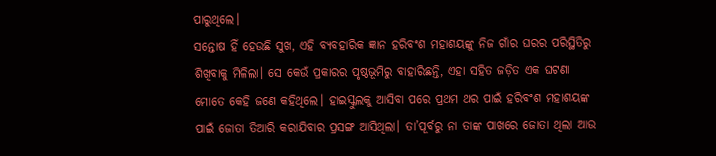ପାରୁଥିଲେ।
ସନ୍ତୋଷ ହିଁ ହେଉଛି ସୁଖ, ଏହି ବ୍ୟବହାରିକ ଜ୍ଞାନ ହରିବଂଶ ମହାଶୟଙ୍କୁ ନିଜ ଗାଁର ଘରର ପରିସ୍ଥିତିରୁ ଶିଖିବାକୁ ମିଳିଲା। ସେ କେଉଁ ପ୍ରକାରର ପୃଷ୍ଠଭୂମିରୁ ବାହାରିଛନ୍ତି, ଏହା ସହିତ ଜଡ଼ିତ ଏକ ଘଟଣା ମୋତେ କେହି ଜଣେ କହିଥିଲେ। ହାଇସ୍କୁଲକୁ ଆସିବା ପରେ ପ୍ରଥମ ଥର ପାଇଁ ହରିବଂଶ ମହାଶୟଙ୍କ ପାଇଁ ଜୋତା ତିଆରି କରାଯିବାର ପ୍ରସଙ୍ଗ ଆସିଥିଲା। ତା’ପୂର୍ବରୁ ନା ତାଙ୍କ ପାଖରେ ଜୋତା ଥିଲା ଆଉ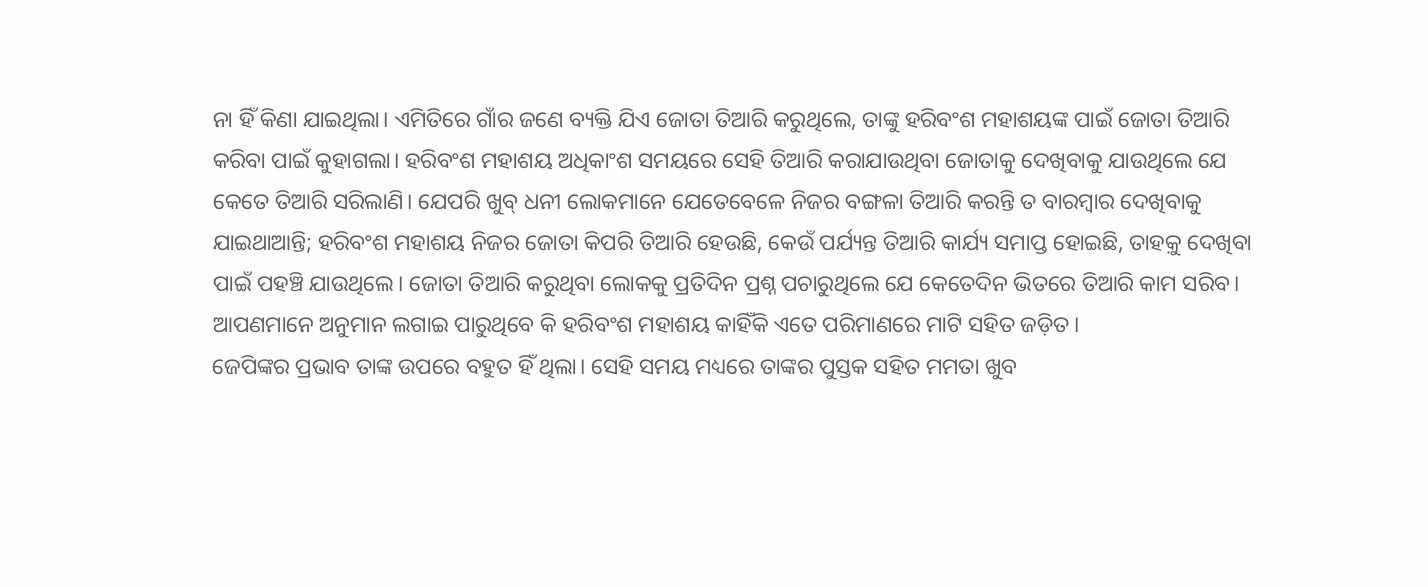ନା ହିଁ କିଣା ଯାଇଥିଲା। ଏମିତିରେ ଗାଁର ଜଣେ ବ୍ୟକ୍ତି ଯିଏ ଜୋତା ତିଆରି କରୁଥିଲେ, ତାଙ୍କୁ ହରିବଂଶ ମହାଶୟଙ୍କ ପାଇଁ ଜୋତା ତିଆରି କରିବା ପାଇଁ କୁହାଗଲା। ହରିବଂଶ ମହାଶୟ ଅଧିକାଂଶ ସମୟରେ ସେହି ତିଆରି କରାଯାଉଥିବା ଜୋତାକୁ ଦେଖିବାକୁ ଯାଉଥିଲେ ଯେ କେତେ ତିଆରି ସରିଲାଣି। ଯେପରି ଖୁବ୍ ଧନୀ ଲୋକମାନେ ଯେତେବେଳେ ନିଜର ବଙ୍ଗଳା ତିଆରି କରନ୍ତି ତ ବାରମ୍ବାର ଦେଖିବାକୁ ଯାଇଥାଆନ୍ତି; ହରିବଂଶ ମହାଶୟ ନିଜର ଜୋତା କିପରି ତିଆରି ହେଉଛି, କେଉଁ ପର୍ଯ୍ୟନ୍ତ ତିଆରି କାର୍ଯ୍ୟ ସମାପ୍ତ ହୋଇଛି, ତାହକ଼ୁ ଦେଖିବା ପାଇଁ ପହଞ୍ଚି ଯାଉଥିଲେ। ଜୋତା ତିଆରି କରୁଥିବା ଲୋକକୁ ପ୍ରତିଦିନ ପ୍ରଶ୍ନ ପଚାରୁଥିଲେ ଯେ କେତେଦିନ ଭିତରେ ତିଆରି କାମ ସରିବ। ଆପଣମାନେ ଅନୁମାନ ଲଗାଇ ପାରୁଥିବେ କି ହରିବଂଶ ମହାଶୟ କାହିଁକି ଏତେ ପରିମାଣରେ ମାଟି ସହିତ ଜଡ଼ିତ।
ଜେପିଙ୍କର ପ୍ରଭାବ ତାଙ୍କ ଉପରେ ବହୁତ ହିଁ ଥିଲା। ସେହି ସମୟ ମଧ୍ୟରେ ତାଙ୍କର ପୁସ୍ତକ ସହିତ ମମତା ଖୁବ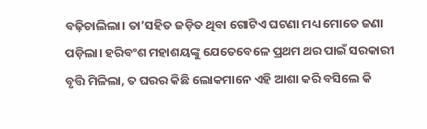ବଢ଼ିଚାଲିଲା। ତା’ସହିତ ଜଡ଼ିତ ଥିବା ଗୋଟିଏ ଘଟଣା ମଧ୍ୟ ମୋତେ ଜଣା ପଡ଼ିଲା। ହରିବଂଶ ମହାଶୟଙ୍କୁ ଯେତେବେଳେ ପ୍ରଥମ ଥର ପାଇଁ ସରକାରୀ ବୃତ୍ତି ମିଳିଲା, ତ ଘରର କିଛି ଲୋକମାନେ ଏହି ଆଶା କରି ବସିଲେ କି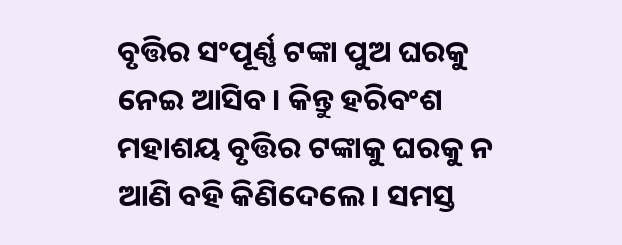ବୃତ୍ତିର ସଂପୂର୍ଣ୍ଣ ଟଙ୍କା ପୁଅ ଘରକୁ ନେଇ ଆସିବ। କିନ୍ତୁ ହରିବଂଶ ମହାଶୟ ବୃତ୍ତିର ଟଙ୍କାକୁ ଘରକୁ ନ ଆଣି ବହି କିଣିଦେଲେ। ସମସ୍ତ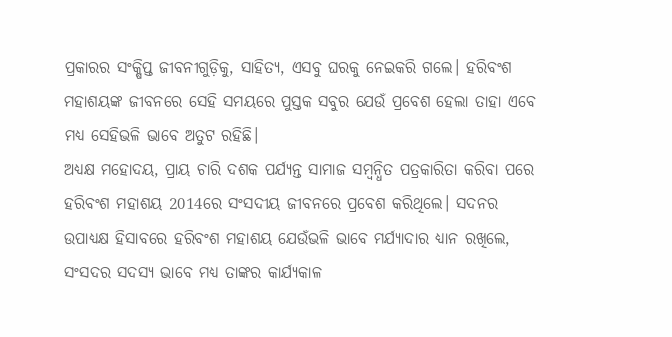ପ୍ରକାରର ସଂକ୍ଷିପ୍ତ ଜୀବନୀଗୁଡ଼ିକୁ, ସାହିତ୍ୟ, ଏସବୁ ଘରକୁ ନେଇକରି ଗଲେ। ହରିବଂଶ ମହାଶୟଙ୍କ ଜୀବନରେ ସେହି ସମୟରେ ପୁସ୍ତକ ସବୁର ଯେଉଁ ପ୍ରବେଶ ହେଲା ତାହା ଏବେ ମଧ୍ୟ ସେହିଭଳି ଭାବେ ଅତୁଟ ରହିଛି।
ଅଧ୍ୟକ୍ଷ ମହୋଦୟ, ପ୍ରାୟ ଚାରି ଦଶକ ପର୍ଯ୍ୟନ୍ତ ସାମାଜ ସମ୍ବନ୍ଧିତ ପତ୍ରକାରିତା କରିବା ପରେ ହରିବଂଶ ମହାଶୟ 2014ରେ ସଂସଦୀୟ ଜୀବନରେ ପ୍ରବେଶ କରିଥିଲେ। ସଦନର ଉପାଧ୍ୟକ୍ଷ ହିସାବରେ ହରିବଂଶ ମହାଶୟ ଯେଉଁଭଳି ଭାବେ ମର୍ଯ୍ୟାଦାର ଧ୍ୟାନ ରଖିଲେ, ସଂସଦର ସଦସ୍ୟ ଭାବେ ମଧ୍ୟ ତାଙ୍କର କାର୍ଯ୍ୟକାଳ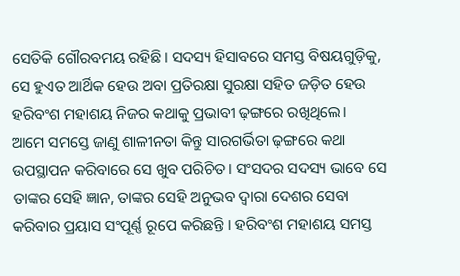ସେତିକି ଗୌରବମୟ ରହିଛି। ସଦସ୍ୟ ହିସାବରେ ସମସ୍ତ ବିଷୟଗୁଡ଼ିକୁ, ସେ ହୁଏତ ଆର୍ଥିକ ହେଉ ଅବା ପ୍ରତିରକ୍ଷା ସୁରକ୍ଷା ସହିତ ଜଡ଼ିତ ହେଉ ହରିବଂଶ ମହାଶୟ ନିଜର କଥାକୁ ପ୍ରଭାବୀ ଢ଼ଙ୍ଗରେ ରଖିଥିଲେ।
ଆମେ ସମସ୍ତେ ଜାଣୁ ଶାଳୀନତା କିନ୍ତୁ ସାରଗର୍ଭିତା ଢ଼ଙ୍ଗରେ କଥା ଉପସ୍ଥାପନ କରିବାରେ ସେ ଖୁବ ପରିଚିତ। ସଂସଦର ସଦସ୍ୟ ଭାବେ ସେ ତାଙ୍କର ସେହି ଜ୍ଞାନ, ତାଙ୍କର ସେହି ଅନୁଭବ ଦ୍ୱାରା ଦେଶର ସେବା କରିବାର ପ୍ରୟାସ ସଂପୂର୍ଣ୍ଣ ରୂପେ କରିଛନ୍ତି । ହରିବଂଶ ମହାଶୟ ସମସ୍ତ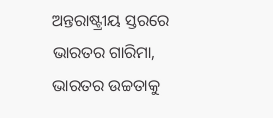ଅନ୍ତରାଷ୍ଟ୍ରୀୟ ସ୍ତରରେ ଭାରତର ଗାରିମା, ଭାରତର ଉଚ୍ଚତାକୁ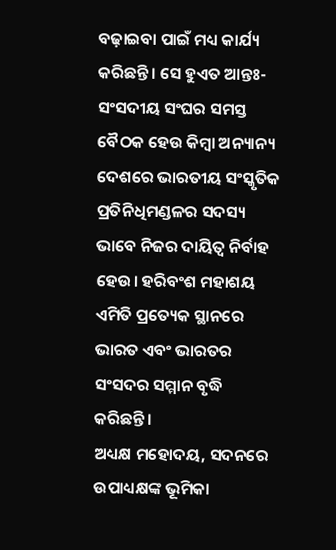ବଢ଼ାଇବା ପାଇଁ ମଧ୍ୟ କାର୍ଯ୍ୟ କରିଛନ୍ତି। ସେ ହୁଏତ ଆନ୍ତଃ-ସଂସଦୀୟ ସଂଘର ସମସ୍ତ ବୈଠକ ହେଉ କିମ୍ବା ଅନ୍ୟାନ୍ୟ ଦେଶରେ ଭାରତୀୟ ସଂସ୍କୃତିକ ପ୍ରତିନିଧିମଣ୍ଡଳର ସଦସ୍ୟ ଭାବେ ନିଜର ଦାୟିତ୍ୱ ନିର୍ବାହ ହେଉ। ହରିବଂଶ ମହାଶୟ ଏମିତି ପ୍ରତ୍ୟେକ ସ୍ଥାନରେ ଭାରତ ଏବଂ ଭାରତର ସଂସଦର ସମ୍ମାନ ବୃଦ୍ଧି କରିଛନ୍ତି।
ଅଧ୍ୟକ୍ଷ ମହୋଦୟ, ସଦନରେ ଉପାଧ୍ୟକ୍ଷଙ୍କ ଭୂମିକା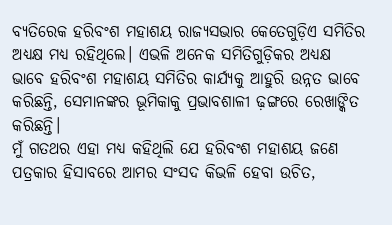ବ୍ୟତିରେକ ହରିବଂଶ ମହାଶୟ ରାଜ୍ୟସଭାର କେତେଗୁଡ଼ିଏ ସମିତିର ଅଧ୍ୟକ୍ଷ ମଧ୍ୟ ରହିଥିଲେ। ଏଭଳି ଅନେକ ସମିତିଗୁଡ଼ିକର ଅଧ୍ୟକ୍ଷ ଭାବେ ହରିବଂଶ ମହାଶୟ ସମିତିର କାର୍ଯ୍ୟକୁ ଆହୁରି ଉନ୍ନତ ଭାବେ କରିଛନ୍ତି, ସେମାନଙ୍କର ଭୂମିକାକୁ ପ୍ରଭାବଶାଳୀ ଢ଼ଙ୍ଗରେ ରେଖାଙ୍କିତ କରିଛନ୍ତି।
ମୁଁ ଗତଥର ଏହା ମଧ୍ୟ କହିଥିଲି ଯେ ହରିବଂଶ ମହାଶୟ ଜଣେ ପତ୍ରକାର ହିସାବରେ ଆମର ସଂସଦ କିଭଳି ହେବା ଉଚିତ,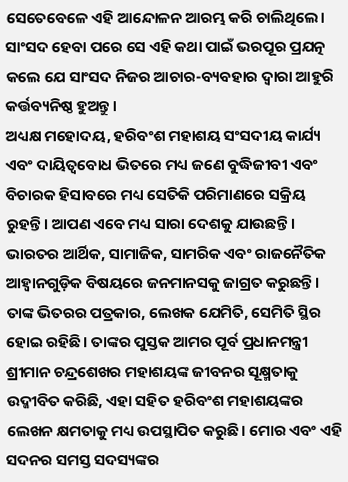ସେତେବେଳେ ଏହି ଆନ୍ଦୋଳନ ଆରମ୍ଭ କରି ଚାଲିଥିଲେ। ସାଂସଦ ହେବା ପରେ ସେ ଏହି କଥା ପାଇଁ ଭରପୂର ପ୍ରଯତ୍ନ କଲେ ଯେ ସାଂସଦ ନିଜର ଆଚାର-ବ୍ୟବହାର ଦ୍ୱାରା ଆହୁରି କର୍ତ୍ତବ୍ୟନିଷ୍ଠ ହୁଅନ୍ତୁ।
ଅଧ୍ୟକ୍ଷ ମହୋଦୟ, ହରିବଂଶ ମହାଶୟ ସଂସଦୀୟ କାର୍ଯ୍ୟ ଏବଂ ଦାୟିତ୍ୱବୋଧ ଭିତରେ ମଧ୍ୟ ଜଣେ ବୁଦ୍ଧିଜୀବୀ ଏବଂ ବିଚାରକ ହିସାବରେ ମଧ୍ୟ ସେତିକି ପରିମାଣରେ ସକ୍ରିୟ ରୁହନ୍ତି। ଆପଣ ଏବେ ମଧ୍ୟ ସାରା ଦେଶକୁ ଯାଉଛନ୍ତି । ଭାରତର ଆର୍ଥିକ, ସାମାଜିକ, ସାମରିକ ଏବଂ ରାଜନୈତିକ ଆହ୍ୱାନଗୁଡ଼ିକ ବିଷୟରେ ଜନମାନସକୁ ଜାଗ୍ରତ କରୁଛନ୍ତି। ତାଙ୍କ ଭିତରର ପତ୍ରକାର, ଲେଖକ ଯେମିତି, ସେମିତି ସ୍ଥିର ହୋଇ ରହିଛି। ତାଙ୍କର ପୁସ୍ତକ ଆମର ପୂର୍ବ ପ୍ରଧାନମନ୍ତ୍ରୀ ଶ୍ରୀମାନ ଚନ୍ଦ୍ରଶେଖର ମହାଶୟଙ୍କ ଜୀବନର ସୂକ୍ଷ୍ମତାକୁ ଉଦ୍ଜୀବିତ କରିଛି, ଏହା ସହିତ ହରିବଂଶ ମହାଶୟଙ୍କର ଲେଖନ କ୍ଷମତାକୁ ମଧ୍ୟ ଉପସ୍ଥାପିତ କରୁଛି। ମୋର ଏବଂ ଏହି ସଦନର ସମସ୍ତ ସଦସ୍ୟଙ୍କର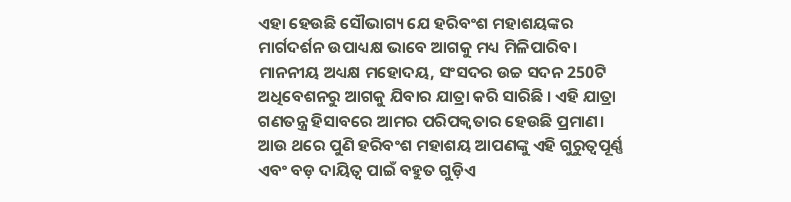ଏହା ହେଉଛି ସୌଭାଗ୍ୟ ଯେ ହରିବଂଶ ମହାଶୟଙ୍କର ମାର୍ଗଦର୍ଶନ ଉପାଧ୍ୟକ୍ଷ ଭାବେ ଆଗକୁ ମଧ୍ୟ ମିଳିପାରିବ।
ମାନନୀୟ ଅଧ୍ୟକ୍ଷ ମହୋଦୟ, ସଂସଦର ଉଚ୍ଚ ସଦନ 250ଟି ଅଧିବେଶନରୁ ଆଗକୁ ଯିବାର ଯାତ୍ରା କରି ସାରିଛି । ଏହି ଯାତ୍ରା ଗଣତନ୍ତ୍ର ହିସାବରେ ଆମର ପରିପକ୍ୱତାର ହେଉଛି ପ୍ରମାଣ। ଆଉ ଥରେ ପୁଣି ହରିବଂଶ ମହାଶୟ ଆପଣଙ୍କୁ ଏହି ଗୁରୁତ୍ୱପୂର୍ଣ୍ଣ ଏବଂ ବଡ଼ ଦାୟିତ୍ୱ ପାଇଁ ବହୁତ ଗୁଡ଼ିଏ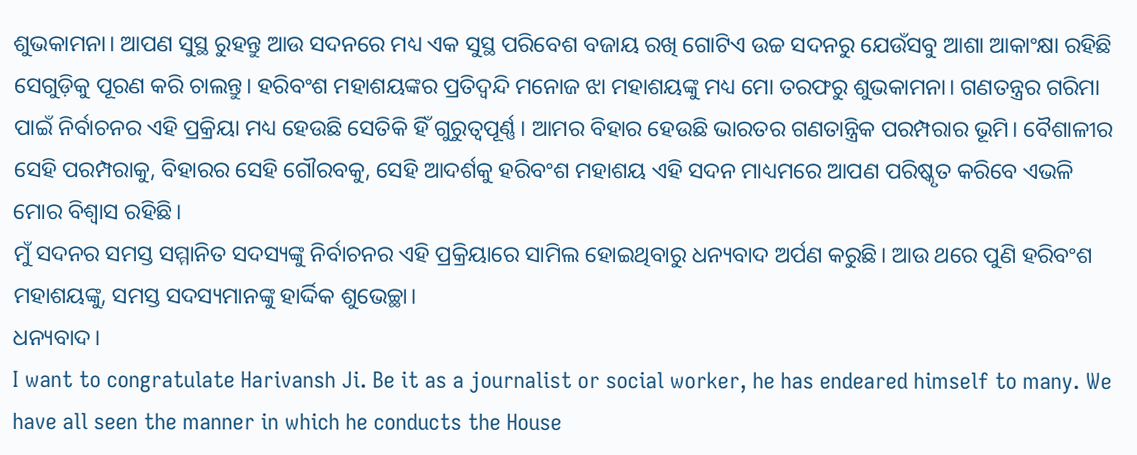ଶୁଭକାମନା। ଆପଣ ସୁସ୍ଥ ରୁହନ୍ତୁ ଆଉ ସଦନରେ ମଧ୍ୟ ଏକ ସୁସ୍ଥ ପରିବେଶ ବଜାୟ ରଖି ଗୋଟିଏ ଉଚ୍ଚ ସଦନରୁ ଯେଉଁସବୁ ଆଶା ଆକାଂକ୍ଷା ରହିଛି ସେଗୁଡ଼ିକୁ ପୂରଣ କରି ଚାଲନ୍ତୁ। ହରିବଂଶ ମହାଶୟଙ୍କର ପ୍ରତିଦ୍ୱନ୍ଦି ମନୋଜ ଝା ମହାଶୟଙ୍କୁ ମଧ୍ୟ ମୋ ତରଫରୁ ଶୁଭକାମନା। ଗଣତନ୍ତ୍ରର ଗରିମା ପାଇଁ ନିର୍ବାଚନର ଏହି ପ୍ରକ୍ରିୟା ମଧ୍ୟ ହେଉଛି ସେତିକି ହିଁ ଗୁରୁତ୍ୱପୂର୍ଣ୍ଣ। ଆମର ବିହାର ହେଉଛି ଭାରତର ଗଣତାନ୍ତ୍ରିକ ପରମ୍ପରାର ଭୂମି। ବୈଶାଳୀର ସେହି ପରମ୍ପରାକୁ, ବିହାରର ସେହି ଗୌରବକୁ, ସେହି ଆଦର୍ଶକୁ ହରିବଂଶ ମହାଶୟ ଏହି ସଦନ ମାଧ୍ୟମରେ ଆପଣ ପରିଷ୍କୃତ କରିବେ ଏଭଳି ମୋର ବିଶ୍ୱାସ ରହିଛି।
ମୁଁ ସଦନର ସମସ୍ତ ସମ୍ମାନିତ ସଦସ୍ୟଙ୍କୁ ନିର୍ବାଚନର ଏହି ପ୍ରକ୍ରିୟାରେ ସାମିଲ ହୋଇଥିବାରୁ ଧନ୍ୟବାଦ ଅର୍ପଣ କରୁଛି। ଆଉ ଥରେ ପୁଣି ହରିବଂଶ ମହାଶୟଙ୍କୁ, ସମସ୍ତ ସଦସ୍ୟମାନଙ୍କୁ ହାର୍ଦ୍ଦିକ ଶୁଭେଚ୍ଛା।
ଧନ୍ୟବାଦ।
I want to congratulate Harivansh Ji. Be it as a journalist or social worker, he has endeared himself to many. We have all seen the manner in which he conducts the House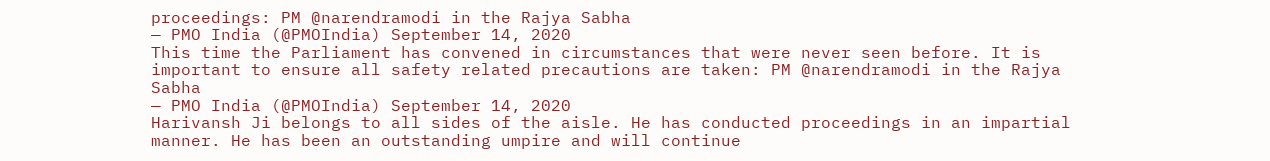proceedings: PM @narendramodi in the Rajya Sabha
— PMO India (@PMOIndia) September 14, 2020
This time the Parliament has convened in circumstances that were never seen before. It is important to ensure all safety related precautions are taken: PM @narendramodi in the Rajya Sabha
— PMO India (@PMOIndia) September 14, 2020
Harivansh Ji belongs to all sides of the aisle. He has conducted proceedings in an impartial manner. He has been an outstanding umpire and will continue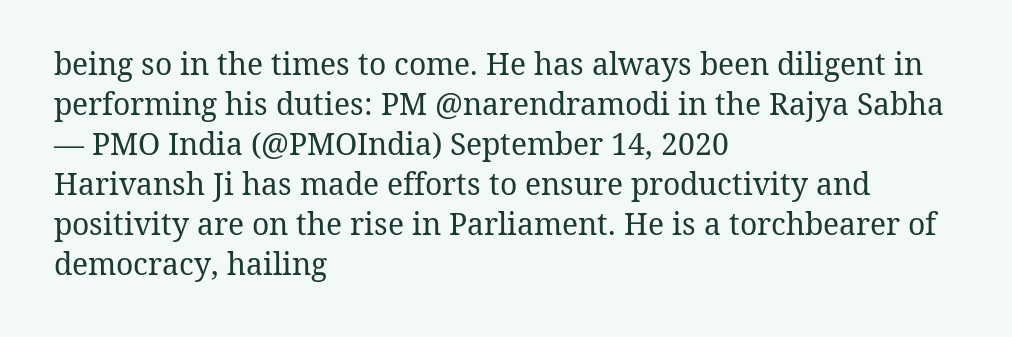being so in the times to come. He has always been diligent in performing his duties: PM @narendramodi in the Rajya Sabha
— PMO India (@PMOIndia) September 14, 2020
Harivansh Ji has made efforts to ensure productivity and positivity are on the rise in Parliament. He is a torchbearer of democracy, hailing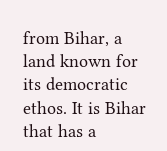from Bihar, a land known for its democratic ethos. It is Bihar that has a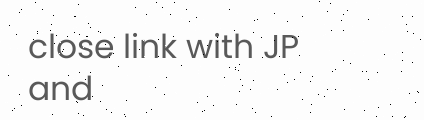close link with JP and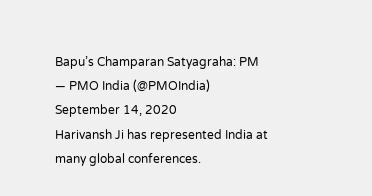Bapu’s Champaran Satyagraha: PM
— PMO India (@PMOIndia) September 14, 2020
Harivansh Ji has represented India at many global conferences.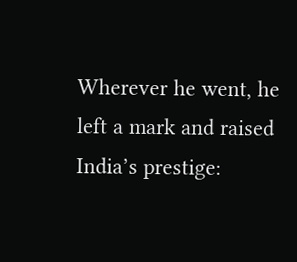Wherever he went, he left a mark and raised India’s prestige: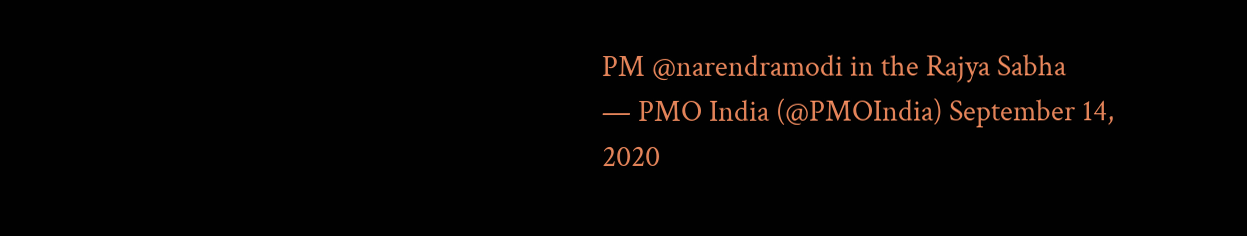PM @narendramodi in the Rajya Sabha
— PMO India (@PMOIndia) September 14, 2020